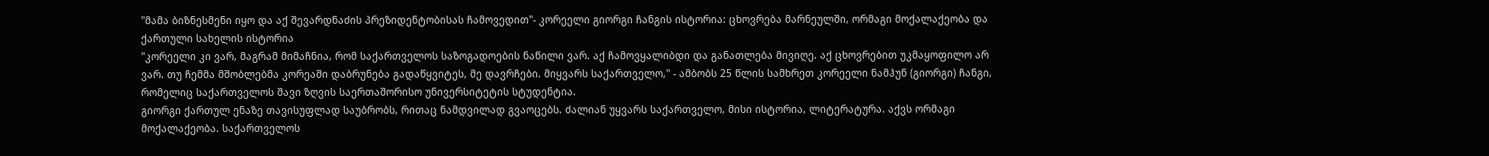"მამა ბიზნესმენი იყო და აქ შევარდნაძის პრეზიდენტობისას ჩამოვედით"- კორეელი გიორგი ჩანგის ისტორია: ცხოვრება მარნეულში, ორმაგი მოქალაქეობა და ქართული სახელის ისტორია
"კორეელი კი ვარ, მაგრამ მიმაჩნია, რომ საქართველოს საზოგადოების ნაწილი ვარ. აქ ჩამოვყალიბდი და განათლება მივიღე. აქ ცხოვრებით უკმაყოფილო არ ვარ. თუ ჩემმა მშობლებმა კორეაში დაბრუნება გადაწყვიტეს, მე დავრჩები. მიყვარს საქართველო," - ამბობს 25 წლის სამხრეთ კორეელი ნამჰუნ (გიორგი) ჩანგი, რომელიც საქართველოს შავი ზღვის საერთაშორისო უნივერსიტეტის სტუდენტია.
გიორგი ქართულ ენაზე თავისუფლად საუბრობს, რითაც ნამდვილად გვაოცებს. ძალიან უყვარს საქართველო, მისი ისტორია, ლიტერატურა. აქვს ორმაგი მოქალაქეობა. საქართველოს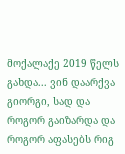მოქალაქე 2019 წელს გახდა... ვინ დაარქვა გიორგი, სად და როგორ გაიზარდა და როგორ აფასებს რიგ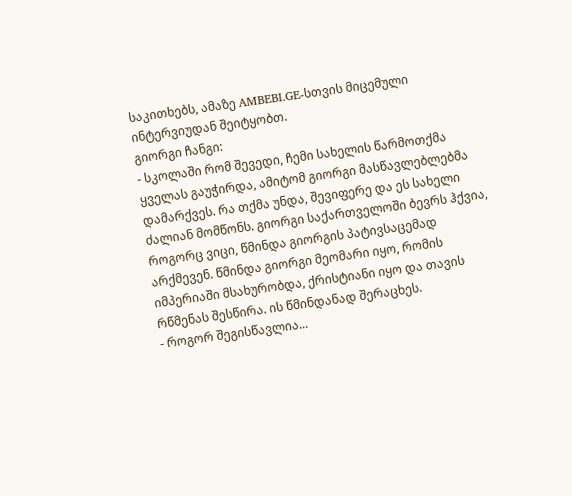საკითხებს, ამაზე AMBEBI.GE-სთვის მიცემული ინტერვიუდან შეიტყობთ.
გიორგი ჩანგი:
- სკოლაში რომ შევედი, ჩემი სახელის წარმოთქმა ყველას გაუჭირდა, ამიტომ გიორგი მასწავლებლებმა დამარქვეს. რა თქმა უნდა, შევიფერე და ეს სახელი ძალიან მომწონს. გიორგი საქართველოში ბევრს ჰქვია, როგორც ვიცი, წმინდა გიორგის პატივსაცემად არქმევენ. წმინდა გიორგი მეომარი იყო, რომის იმპერიაში მსახურობდა, ქრისტიანი იყო და თავის რწმენას შესწირა. ის წმინდანად შერაცხეს.
- როგორ შეგისწავლია...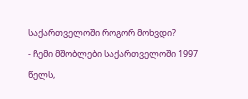საქართველოში როგორ მოხვდი?
- ჩემი მშობლები საქართველოში 1997 წელს,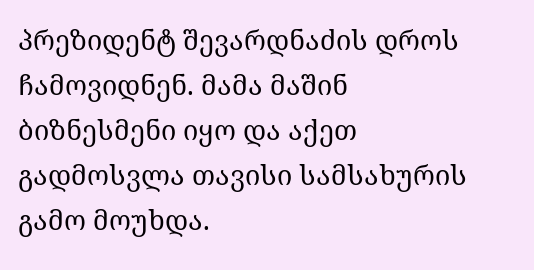პრეზიდენტ შევარდნაძის დროს ჩამოვიდნენ. მამა მაშინ ბიზნესმენი იყო და აქეთ გადმოსვლა თავისი სამსახურის გამო მოუხდა.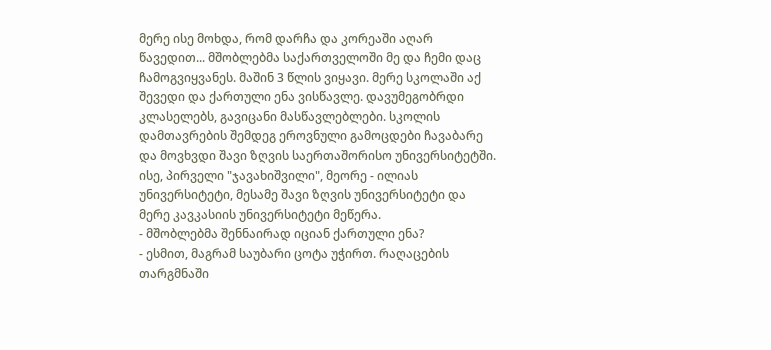მერე ისე მოხდა, რომ დარჩა და კორეაში აღარ წავედით... მშობლებმა საქართველოში მე და ჩემი დაც ჩამოგვიყვანეს. მაშინ 3 წლის ვიყავი. მერე სკოლაში აქ შევედი და ქართული ენა ვისწავლე. დავუმეგობრდი კლასელებს, გავიცანი მასწავლებლები. სკოლის დამთავრების შემდეგ ეროვნული გამოცდები ჩავაბარე და მოვხვდი შავი ზღვის საერთაშორისო უნივერსიტეტში. ისე, პირველი "ჯავახიშვილი", მეორე - ილიას უნივერსიტეტი, მესამე შავი ზღვის უნივერსიტეტი და მერე კავკასიის უნივერსიტეტი მეწერა.
- მშობლებმა შენნაირად იციან ქართული ენა?
- ესმით, მაგრამ საუბარი ცოტა უჭირთ. რაღაცების თარგმნაში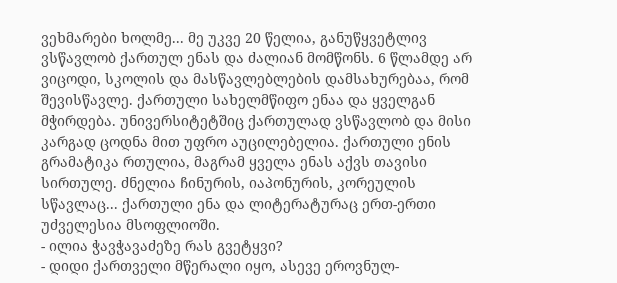ვეხმარები ხოლმე... მე უკვე 20 წელია, განუწყვეტლივ ვსწავლობ ქართულ ენას და ძალიან მომწონს. 6 წლამდე არ ვიცოდი, სკოლის და მასწავლებლების დამსახურებაა, რომ შევისწავლე. ქართული სახელმწიფო ენაა და ყველგან მჭირდება. უნივერსიტეტშიც ქართულად ვსწავლობ და მისი კარგად ცოდნა მით უფრო აუცილებელია. ქართული ენის გრამატიკა რთულია, მაგრამ ყველა ენას აქვს თავისი სირთულე. ძნელია ჩინურის, იაპონურის, კორეულის სწავლაც... ქართული ენა და ლიტერატურაც ერთ-ერთი უძველესია მსოფლიოში.
- ილია ჭავჭავაძეზე რას გვეტყვი?
- დიდი ქართველი მწერალი იყო, ასევე ეროვნულ-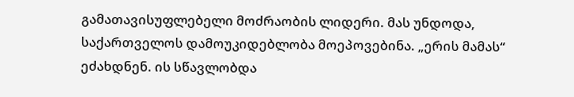გამათავისუფლებელი მოძრაობის ლიდერი. მას უნდოდა, საქართველოს დამოუკიდებლობა მოეპოვებინა. „ერის მამას“ ეძახდნენ. ის სწავლობდა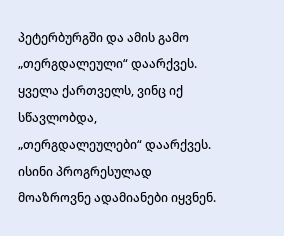პეტერბურგში და ამის გამო „თერგდალეული“ დაარქვეს. ყველა ქართველს, ვინც იქ სწავლობდა, „თერგდალეულები“ დაარქვეს. ისინი პროგრესულად მოაზროვნე ადამიანები იყვნენ.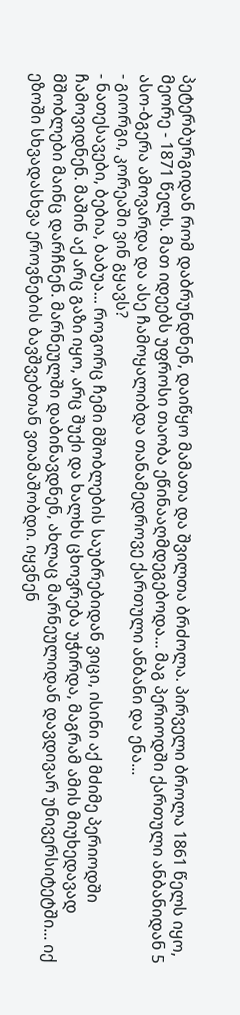პეტერბურგიდან რომ დაბრუნდნენ, დაიწყო მამათა და შვილთა ბრძოლა. პირველი ბროლა 1861 წელს იყო, მეორე - 1871 წელს. მათ იდეებს უფროსი თაობა ეწინააღმდეგებოდა... მაგ პერიოდში ქართული ანბანიდან 5 ასო-ბგერა ამოვარდა და ასე ჩამოყალიბდა თანამედროვე ქართული ანბანი და ენა...
- გიორგი, კორეაში ვინ გყავს?
- ნათესავები, ბებია, ბაბუა... როგორც ჩემი მშობლების საუბრებიდან ვიცი, ისინი აქ მძიმე პერიოდში ჩამოვიდნენ. მაშინ აქ არც გაზი იყო, არც შუქი და ხალხს ცხოვრება უჭირდა, მაგრამ ამის მიუხედავად მშობლები მაინც დარჩნენ. მარნეულში დაბინავდნენ, ახლაც მარნეულიდან დავდივარ უნივერსიტეტში... იქ ეზოში სხვადასხვა ეროვნების ბავშვებთან ვთამაშობდი. იყვნენ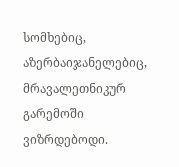სომხებიც, აზერბაიჯანელებიც, მრავალეთნიკურ გარემოში ვიზრდებოდი.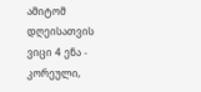ამიტომ დღეისათვის ვიცი 4 ენა - კორეული,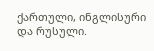ქართული, ინგლისური და რუსული.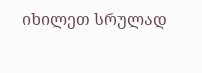იხილეთ სრულად